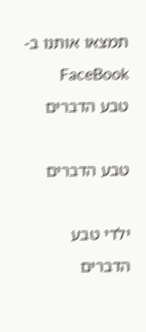תמצאו אותנו ב-FaceBook
טבע הדברים

טבע הדברים

ילדי טבע הדברים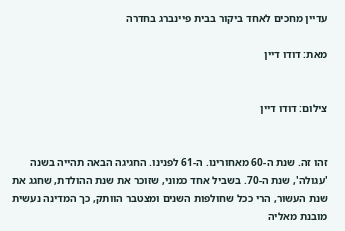עדיין מחכים לאחד ביקור בבית פיינברג בחדרה

מאת: דודו דיין


צילום: דודו דיין


זהו זה. שנת ה-60 מאחורינו. ה-61 לפנינו. החגיגה הבאה תהייה בשנה 'עגולה', שנת ה-70. בשביל אחד כמוני, שזוכר את שנת ההולדת, שחגג את שנת העשור, הרי ככל שחולפות השנים ומצטבר הוותק, כך המדינה נעשית מובנת מאליה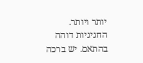יותר ויותר. החגיגיות דוהה בהתאם. יש ברכה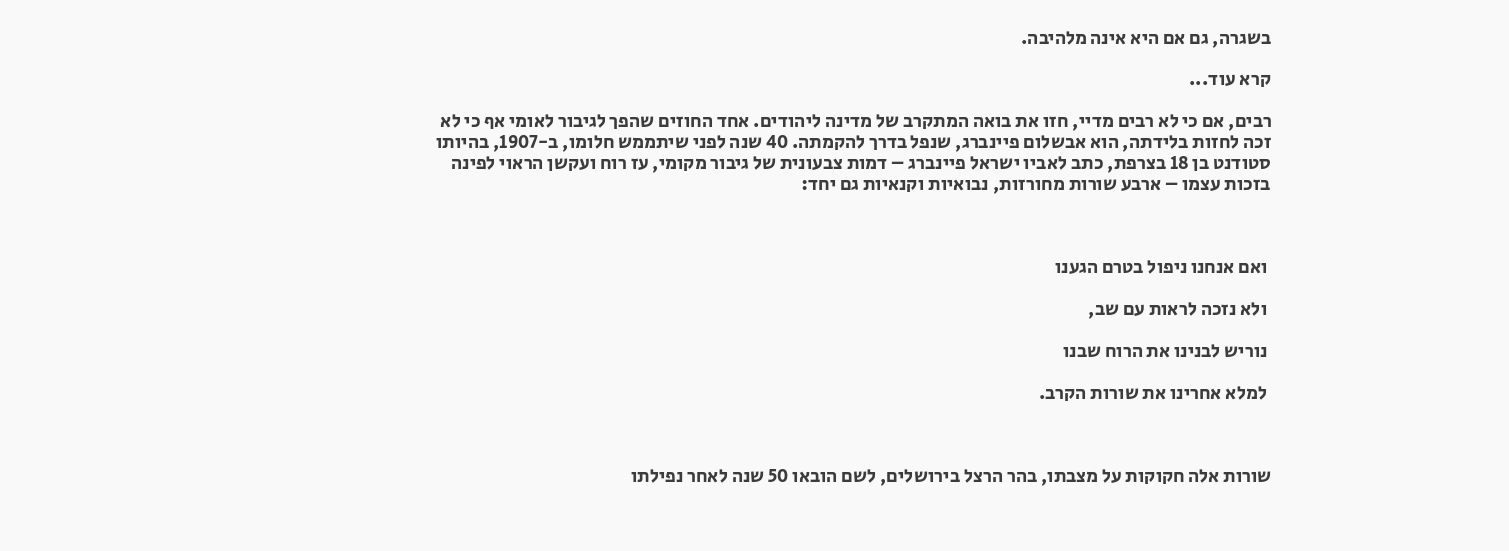בשגרה, גם אם היא אינה מלהיבה.

קרא עוד...

רבים, אם כי לא רבים מדיי, חזו את בואה המתקרב של מדינה ליהודים. אחד החוזים שהפך לגיבור לאומי אף כי לא זכה לחזות בלידתה, הוא אבשלום פיינברג, שנפל בדרך להקמתה. 40 שנה לפני שיתממש חלומו, ב-1907, בהיותו סטודנט בן 18 בצרפת, כתב לאביו ישראל פיינברג – דמות צבעונית של גיבור מקומי, עז רוח ועקשן הראוי לפינה בזכות עצמו – ארבע שורות מחורזות, נבואיות וקנאיות גם יחד:



 ואם אנחנו ניפול בטרם הגענו

 ולא נזכה לראות עם שב,

 נוריש לבנינו את הרוח שבנו

 למלא אחרינו את שורות הקרב.



שורות אלה חקוקות על מצבתו, בהר הרצל בירושלים, לשם הובאו 50 שנה לאחר נפילתו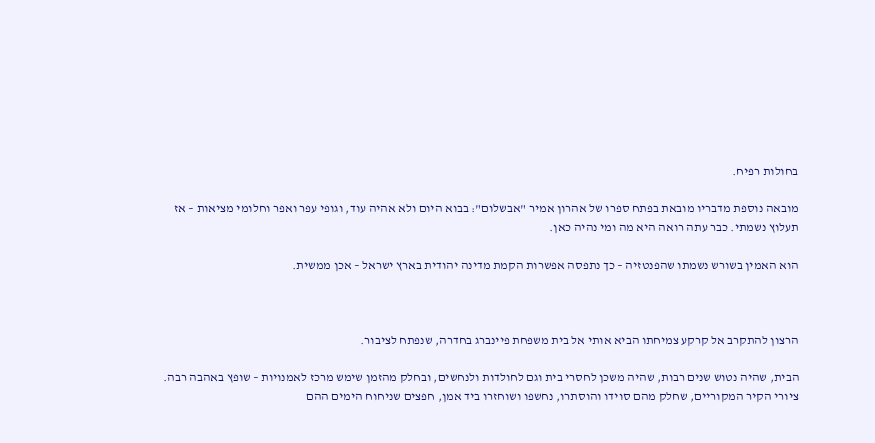בחולות רפיח.

מובאה נוספת מדבריו מובאת בפתח ספרו של אהרון אמיר "אבשלום": בבוא היום ולא אהיה עוד, וגופי עפר ואפר וחלומי מציאות – אז תעלוץ נשמתי. כבר עתה רואה היא מה ומי נהיה כאן.

הוא האמין בשורש נשמתו שהפנטזיה – כך נתפסה אפשרות הקמת מדינה יהודית בארץ ישראל – אכן ממשית.



הרצון להתקרב אל קרקע צמיחתו הביא אותי אל בית משפחת פיינברג בחדרה, שנפתח לציבור.

הבית, שהיה נטוש שנים רבות, שהיה משכן לחסרי בית וגם לחולדות ולנחשים, ובחלק מהזמן שימש מרכז לאמנויות – שופץ באהבה רבה. ציורי הקיר המקוריים, שחלק מהם סוידו והוסתרו, נחשפו ושוחזרו ביד אמן, חפצים שניחוח הימים ההם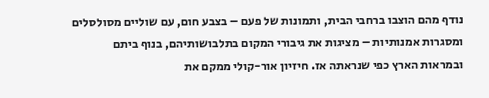נודף מהם הוצבו ברחבי הבית, ותמונות של פעם – בצבע חום, עם שוליים מסולסלים ומסגרות אמנותיות – מציגות את גיבורי המקום בתלבושותיהם, בנוף ביתם ובמראות הארץ כפי שנראתה אז. חיזיון אור-קולי ממקם את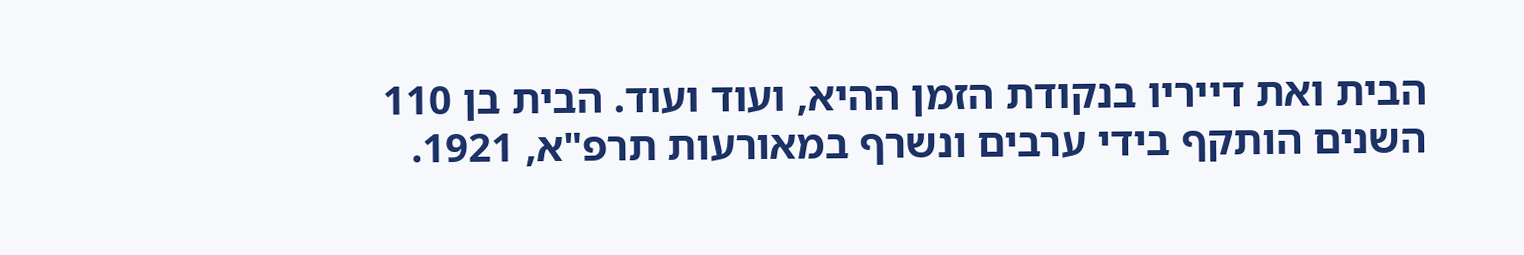הבית ואת דייריו בנקודת הזמן ההיא, ועוד ועוד. הבית בן 110 השנים הותקף בידי ערבים ונשרף במאורעות תרפ"א, 1921.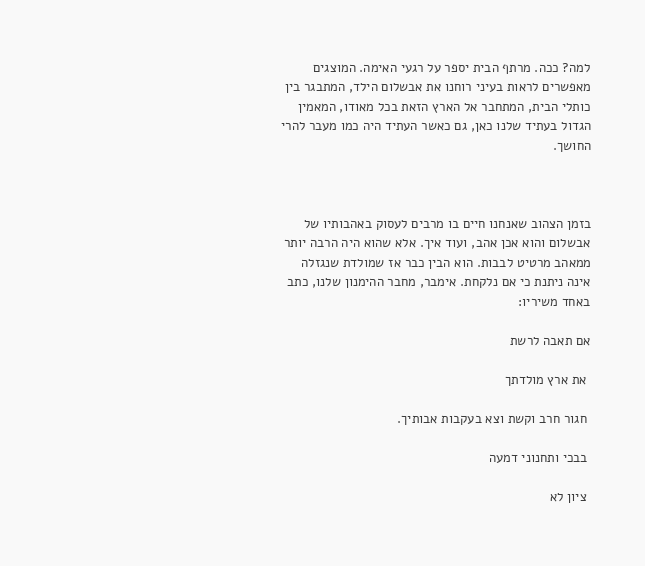למה? ככה. מרתף הבית יספר על רגעי האימה. המוצגים מאפשרים לראות בעיני רוחנו את אבשלום הילד, המתבגר בין כותלי הבית, המתחבר אל הארץ הזאת בכל מאודו, המאמין הגדול בעתיד שלנו כאן, גם כאשר העתיד היה כמו מעבר להרי החושך.



בזמן הצהוב שאנחנו חיים בו מרבים לעסוק באהבותיו של אבשלום והוא אכן אהב, ועוד איך. אלא שהוא היה הרבה יותר ממאהב מרטיט לבבות. הוא הבין כבר אז שמולדת שנגזלה אינה ניתנת כי אם נלקחת. אימבר, מחבר ההימנון שלנו, כתב באחד משיריו:

אם תאבה לרשת

 את ארץ מולדתך

 חגור חרב וקשת וצא בעקבות אבותיך.

 בבכי ותחנוני דמעה

 ציון לא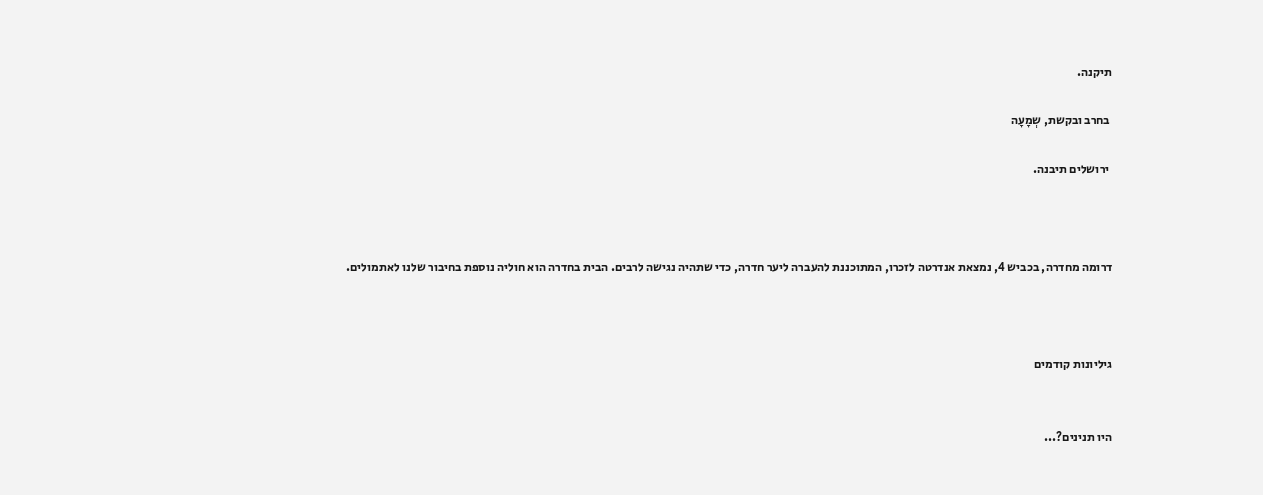תיקנה.

 בחרב ובקשת, שְמָעָה

 ירושלים תיבנה.



דרומה מחדרה, בכביש 4, נמצאת אנדרטה לזכרו, המתוכננת להעברה ליער חדרה, כדי שתהיה נגישה לרבים. הבית בחדרה הוא חוליה נוספת בחיבור שלנו לאתמולים.



גיליונות קודמים


היו תנינים?...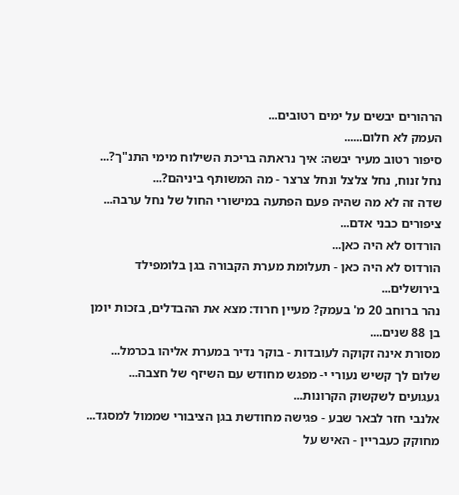הרהורים יבשים על ימים רטובים...
העמק לא חלום......
סיפור רטוב מעיר יבשה: איך נראתה בריכת השילוח מימי התנ"ך?...
נחל זנוח, נחל צלצל ונחל צרצר - מה המשותף ביניהם?...
שדה זה לא מה שהיה פעם הפתעה במישורי החול של נחל ערבה...
ציפורים כבני אדם...
הורדוס לא היה כאן...
הורדוס לא היה כאן - תעלומת מערת הקבורה בגן בלומפילד בירושלים...
נהר ברוחב 20 מ' בעמק? מעיין חרוד: מצא את ההבדלים, בזכות יומן בן 88 שנים....
מסורת אינה זקוקה לעובדות - בוקר נדיר במערת אליהו בכרמל...
שלום לך קשיש נעורי י- מפגש מחודש עם השיזף של חצבה...
געגועים לשקשוק הקרונות...
אלנבי חזר לבאר שבע - פגישה מחודשת בגן הציבורי שממול למסגד...
מחוקק כעבריין - האיש על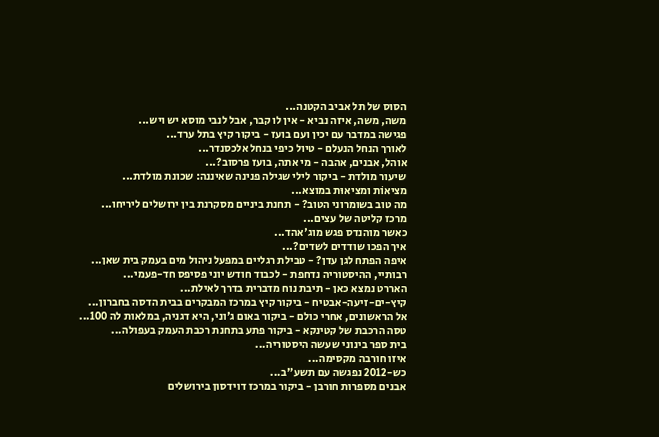הסוס של תל אביב הקטנה...
משה, משה, איזה נביא - אין לו קבר, אבל לנבי מוסא יש ויש...
פגישה במדבר עם יכין ועם בועז - ביקור קיץ בתל ערד...
לאורך הנחל הנעלם - טיול כיפי בנחל אלכסנדר...
אוהל, אבנים, אהבה - מי אתה, בועז פרסוב?...
שיעור מולדת - ביקור לילי שגילה פנינה שאיננה: שכונת מולדת...
מציאוֹת ומציאוּת במוצא...
מה טוב בשומרוני הטוב? - תחנת ביניים מסקרנת בין ירושלים ליריחו...
מרכז קליטה של עצים...
כאשר מוהנדס פגש מוג'אהד...
איך הפכו שודדים לשדים?...
איפה הפתח לגן עדן? - טבילת רגליים במפעל ניהול מים בעמק בית שאן...
רבותיי, ההיסטוריה נדחפת - לכבוד חודש יוני פסיפס חד-פעמי...
האררט נמצא כאן - תיבת נוח מדברית בדרך לאילת...
קיץ-ים-זיעה-אבטיח - ביקור קיץ במרכז המבקרים בבית הדסה בחברון...
אל הראשונים, אחרי כולם - ביקור באום ג'וני, היא דגניה, במלאות לה 100...
טסה הרכבת של קטינקא - ביקור פתע בתחנת רכבת העמק בעפולה...
בית ספר בינוני שעשה היסטוריה...
איזו חורבה מקסימה...
כש-2012 נפגשה עם תשע"ב...
אבנים מספרות חורבן - ביקור במרכז דוידסון בירושלים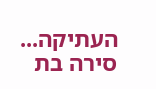העתיקה...
סירה בת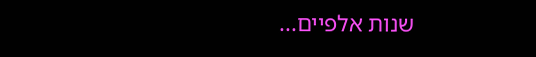שנות אלפיים...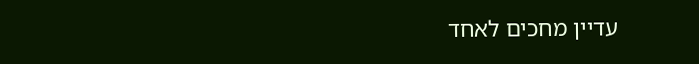עדיין מחכים לאחד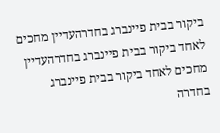ביקור בבית פיינברג בחדרהעדיין מחכים לאחד ביקור בבית פיינברג בחדרהעדיין מחכים לאחד ביקור בבית פיינברג בחדרה